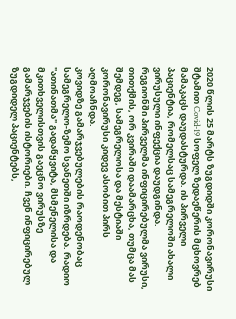2020 წლის 25 მარტს ზუგდიდში კორონავირუსი შტამით Covid-19 სოფელ ზედაეწერის მცხოვრებ მამაკაცს დაუდასტურდა. ის პირველი პაციენტია, რომელსაც სამეგრელოში ახალი ვირუსული ინფექცია დაუდგინდა.
რეგიონში პირველმა ინფიცირებულმა ვირუსი, თითქმის, ორ კვირაში დაამარცხა, თუმცა მას შემდეგ, სამეგრელოსა და მესტიაში კორონავირუსი კიდევ ასობით პირს აღმოაჩნდა.
კოვიდზე გამარჯვებულების რაოდენობაც სამეგრელო-ზემო სვანეთში იზრდება. რადიო
"ათინათმა" გადაწყვიტა, მსმენელისა და მკითხველისთვის გაეცნო ვირუსზე გამარჯვების ისტორიები. ჩვენ ინფიცირებულ ზუგდიდელ პაციენტებს,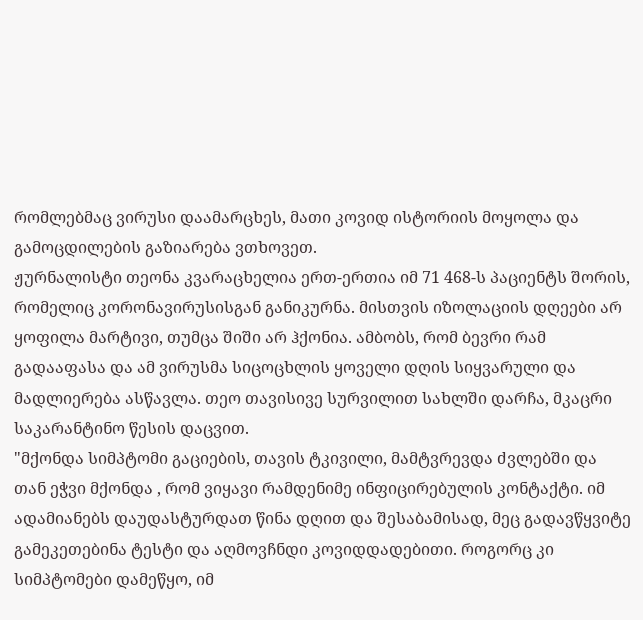რომლებმაც ვირუსი დაამარცხეს, მათი კოვიდ ისტორიის მოყოლა და გამოცდილების გაზიარება ვთხოვეთ.
ჟურნალისტი თეონა კვარაცხელია ერთ-ერთია იმ 71 468-ს პაციენტს შორის, რომელიც კორონავირუსისგან განიკურნა. მისთვის იზოლაციის დღეები არ ყოფილა მარტივი, თუმცა შიში არ ჰქონია. ამბობს, რომ ბევრი რამ გადააფასა და ამ ვირუსმა სიცოცხლის ყოველი დღის სიყვარული და მადლიერება ასწავლა. თეო თავისივე სურვილით სახლში დარჩა, მკაცრი საკარანტინო წესის დაცვით.
"მქონდა სიმპტომი გაციების, თავის ტკივილი, მამტვრევდა ძვლებში და თან ეჭვი მქონდა , რომ ვიყავი რამდენიმე ინფიცირებულის კონტაქტი. იმ ადამიანებს დაუდასტურდათ წინა დღით და შესაბამისად, მეც გადავწყვიტე გამეკეთებინა ტესტი და აღმოვჩნდი კოვიდდადებითი. როგორც კი სიმპტომები დამეწყო, იმ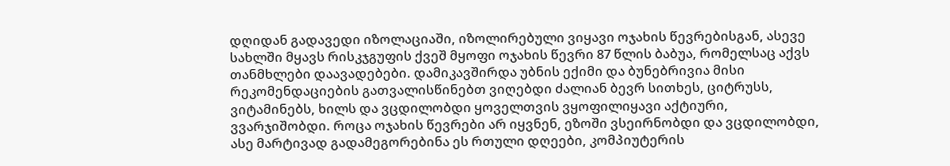დღიდან გადავედი იზოლაციაში, იზოლირებული ვიყავი ოჯახის წევრებისგან, ასევე სახლში მყავს რისკჯგუფის ქვეშ მყოფი ოჯახის წევრი 87 წლის ბაბუა, რომელსაც აქვს თანმხლები დაავადებები. დამიკავშირდა უბნის ექიმი და ბუნებრივია მისი რეკომენდაციების გათვალისწინებთ ვიღებდი ძალიან ბევრ სითხეს, ციტრუსს, ვიტამინებს, ხილს და ვცდილობდი ყოველთვის ვყოფილიყავი აქტიური, ვვარჯიშობდი. როცა ოჯახის წევრები არ იყვნენ, ეზოში ვსეირნობდი და ვცდილობდი, ასე მარტივად გადამეგორებინა ეს რთული დღეები, კომპიუტერის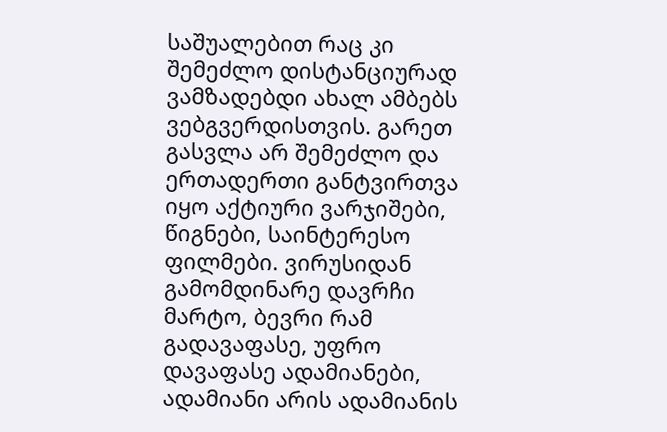საშუალებით რაც კი შემეძლო დისტანციურად ვამზადებდი ახალ ამბებს ვებგვერდისთვის. გარეთ გასვლა არ შემეძლო და ერთადერთი განტვირთვა იყო აქტიური ვარჯიშები, წიგნები, საინტერესო ფილმები. ვირუსიდან გამომდინარე დავრჩი მარტო, ბევრი რამ გადავაფასე, უფრო დავაფასე ადამიანები, ადამიანი არის ადამიანის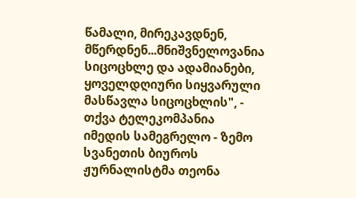წამალი, მირეკავდნენ, მწერდნენ...მნიშვნელოვანია სიცოცხლე და ადამიანები, ყოველდღიური სიყვარული მასწავლა სიცოცხლის", - თქვა ტელეკომპანია იმედის სამეგრელო - ზემო სვანეთის ბიუროს ჟურნალისტმა თეონა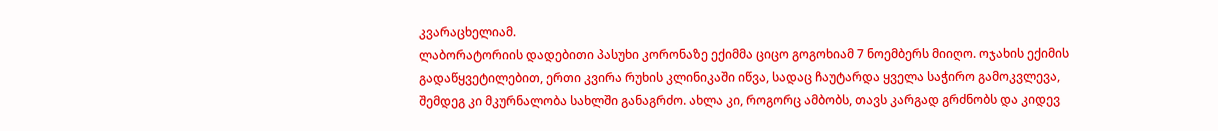კვარაცხელიამ.
ლაბორატორიის დადებითი პასუხი კორონაზე ექიმმა ციცო გოგოხიამ 7 ნოემბერს მიიღო. ოჯახის ექიმის გადაწყვეტილებით, ერთი კვირა რუხის კლინიკაში იწვა, სადაც ჩაუტარდა ყველა საჭირო გამოკვლევა, შემდეგ კი მკურნალობა სახლში განაგრძო. ახლა კი, როგორც ამბობს, თავს კარგად გრძნობს და კიდევ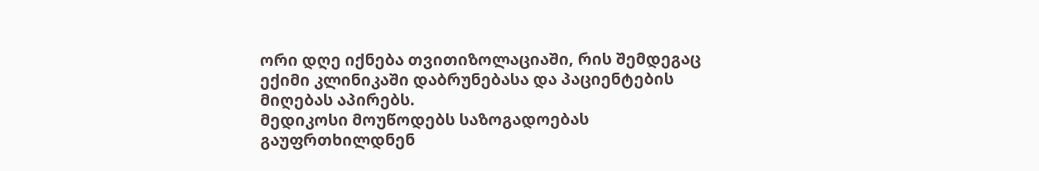ორი დღე იქნება თვითიზოლაციაში, რის შემდეგაც ექიმი კლინიკაში დაბრუნებასა და პაციენტების მიღებას აპირებს.
მედიკოსი მოუწოდებს საზოგადოებას გაუფრთხილდნენ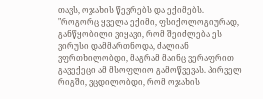თავს, ოჯახის წევრებს და ექიმებს.
"როგორც ყველა ექიმი, ფსიქოლოგიურად, განწყობილი ვიყავი, რომ შეიძლება ეს ვირუსი დამმართნოდა, ძალიან ვფრთხილობდი, მაგრამ მაინც ვერაფრით გავექეცი ამ მსოფლიო გამოწვევას. პირველ რიგში, ვცდილობდი, რომ ოჯახის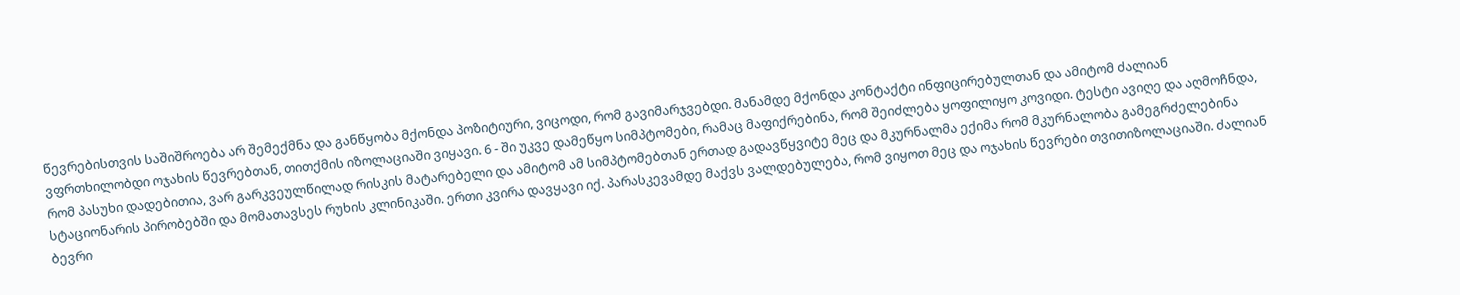წევრებისთვის საშიშროება არ შემექმნა და განწყობა მქონდა პოზიტიური, ვიცოდი, რომ გავიმარჯვებდი. მანამდე მქონდა კონტაქტი ინფიცირებულთან და ამიტომ ძალიან ვფრთხილობდი ოჯახის წევრებთან, თითქმის იზოლაციაში ვიყავი. 6 - ში უკვე დამეწყო სიმპტომები, რამაც მაფიქრებინა, რომ შეიძლება ყოფილიყო კოვიდი. ტესტი ავიღე და აღმოჩნდა, რომ პასუხი დადებითია, ვარ გარკვეულწილად რისკის მატარებელი და ამიტომ ამ სიმპტომებთან ერთად გადავწყვიტე მეც და მკურნალმა ექიმა რომ მკურნალობა გამეგრძელებინა სტაციონარის პირობებში და მომათავსეს რუხის კლინიკაში. ერთი კვირა დავყავი იქ. პარასკევამდე მაქვს ვალდებულება, რომ ვიყოთ მეც და ოჯახის წევრები თვითიზოლაციაში. ძალიან ბევრი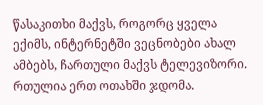წასაკითხი მაქვს, როგორც ყველა ექიმს, ინტერნეტში ვეცნობები ახალ ამბებს, ჩართული მაქვს ტელევიზორი. რთულია ერთ ოთახში ჯდომა.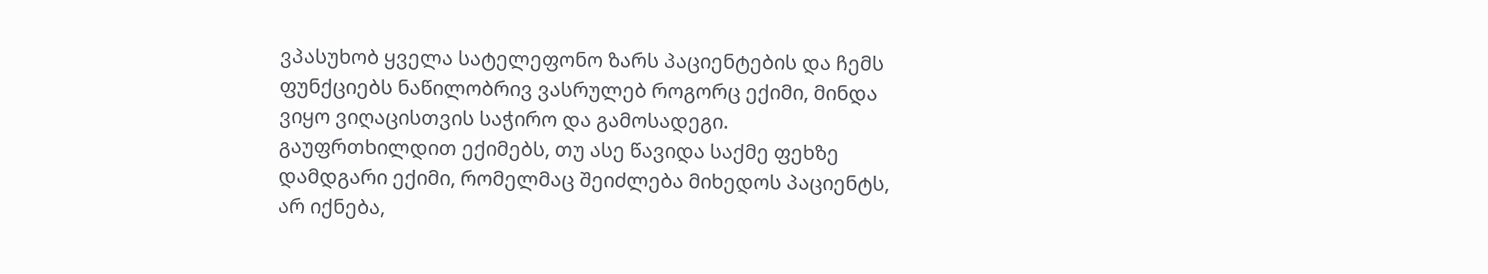ვპასუხობ ყველა სატელეფონო ზარს პაციენტების და ჩემს ფუნქციებს ნაწილობრივ ვასრულებ როგორც ექიმი, მინდა ვიყო ვიღაცისთვის საჭირო და გამოსადეგი. გაუფრთხილდით ექიმებს, თუ ასე წავიდა საქმე ფეხზე დამდგარი ექიმი, რომელმაც შეიძლება მიხედოს პაციენტს, არ იქნება,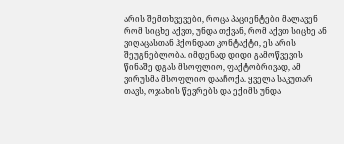არის შემთხვევები, როცა პაციენტები მალავენ რომ სიცხე აქვთ, უნდა თქვან, რომ აქვთ სიცხე ან ვიღაცასთან ჰქონდათ კონტაქტი, ეს არის შეუგნებლობა. იმდენად დიდი გამოწვევის წინაშე დგას მსოფლიო, ფაქტობრივად, ამ ვირუსმა მსოფლიო დააჩოქა. ყველა საკუთარ თავს, ოჯახის წევრებს და ექიმს უნდა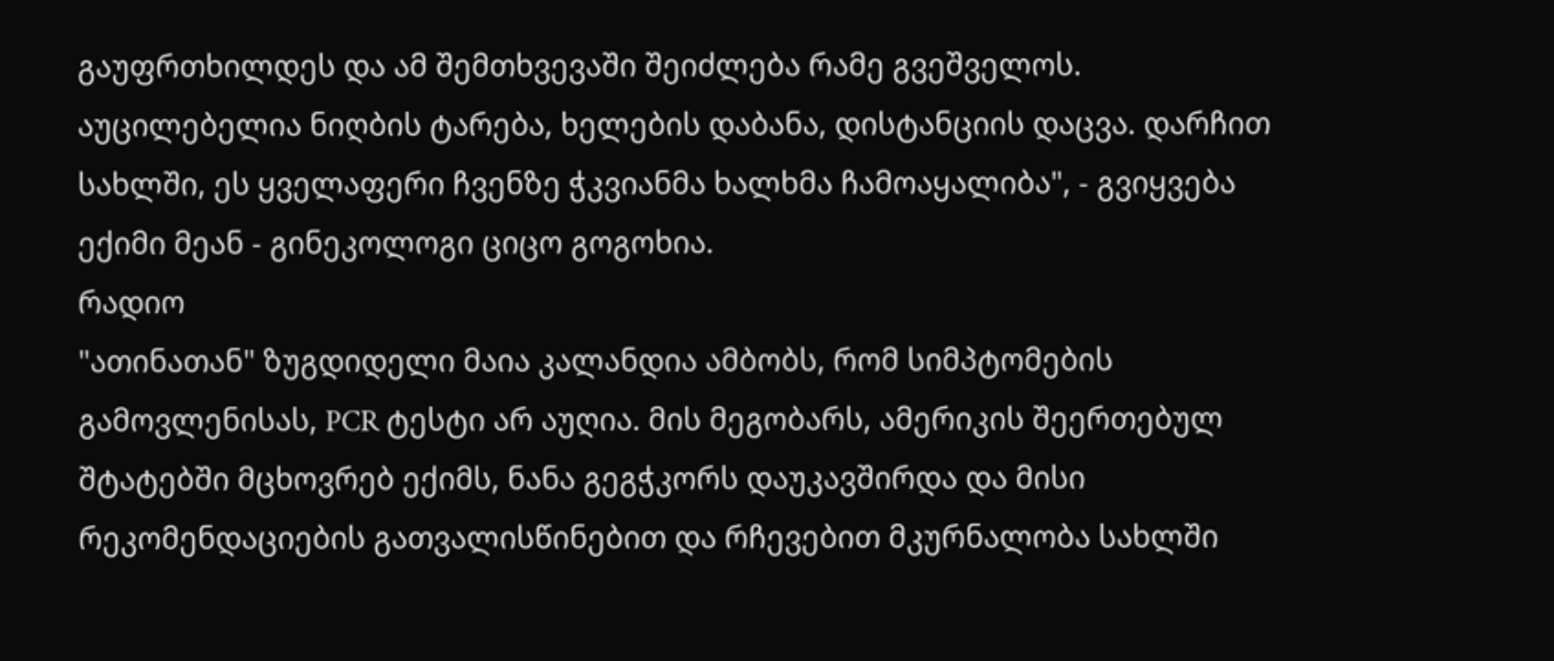გაუფრთხილდეს და ამ შემთხვევაში შეიძლება რამე გვეშველოს. აუცილებელია ნიღბის ტარება, ხელების დაბანა, დისტანციის დაცვა. დარჩით სახლში, ეს ყველაფერი ჩვენზე ჭკვიანმა ხალხმა ჩამოაყალიბა", - გვიყვება ექიმი მეან - გინეკოლოგი ციცო გოგოხია.
რადიო
"ათინათან" ზუგდიდელი მაია კალანდია ამბობს, რომ სიმპტომების გამოვლენისას, PCR ტესტი არ აუღია. მის მეგობარს, ამერიკის შეერთებულ შტატებში მცხოვრებ ექიმს, ნანა გეგჭკორს დაუკავშირდა და მისი რეკომენდაციების გათვალისწინებით და რჩევებით მკურნალობა სახლში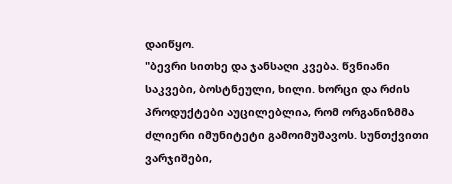დაიწყო.
"ბევრი სითხე და ჯანსაღი კვება. წვნიანი საკვები, ბოსტნეული, ხილი. ხორცი და რძის პროდუქტები აუცილებლია, რომ ორგანიზმმა ძლიერი იმუნიტეტი გამოიმუშავოს. სუნთქვითი ვარჯიშები,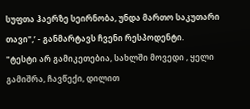სუფთა ჰაერზე სეირნობა, უნდა მართო საკუთარი თავი",’ - განმარტავს ჩვენი რესპოდენტი.
"ტესტი არ გამიკეთებია, სახლში მოვედი , ყელი გამიშრა, ჩავწექი, დილით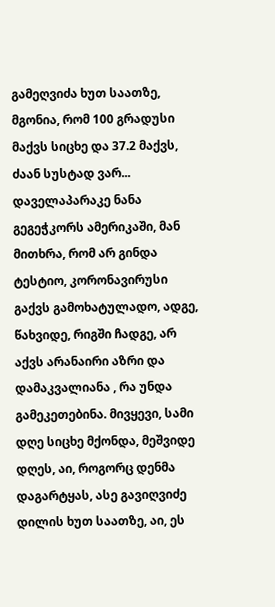გამეღვიძა ხუთ საათზე, მგონია, რომ 100 გრადუსი მაქვს სიცხე და 37.2 მაქვს, ძაან სუსტად ვარ... დაველაპარაკე ნანა გეგეჭკორს ამერიკაში, მან მითხრა, რომ არ გინდა ტესტიო, კორონავირუსი გაქვს გამოხატულადო, ადგე, წახვიდე, რიგში ჩადგე, არ აქვს არანაირი აზრი და დამაკვალიანა , რა უნდა გამეკეთებინა. მივყევი, სამი დღე სიცხე მქონდა, მეშვიდე დღეს, აი, როგორც დენმა დაგარტყას, ასე გავიღვიძე დილის ხუთ საათზე, აი, ეს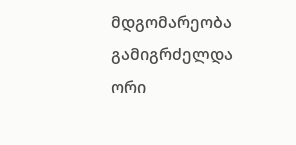მდგომარეობა გამიგრძელდა ორი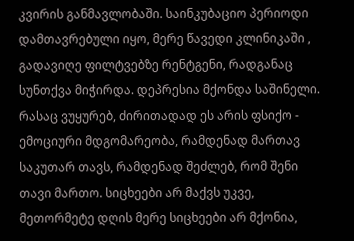კვირის განმავლობაში. საინკუბაციო პერიოდი დამთავრებული იყო, მერე წავედი კლინიკაში , გადავიღე ფილტვებზე რენტგენი, რადგანაც სუნთქვა მიჭირდა. დეპრესია მქონდა საშინელი. რასაც ვუყურებ, ძირითადად ეს არის ფსიქო - ემოციური მდგომარეობა, რამდენად მართავ საკუთარ თავს, რამდენად შეძლებ, რომ შენი თავი მართო. სიცხეები არ მაქვს უკვე, მეთორმეტე დღის მერე სიცხეები არ მქონია,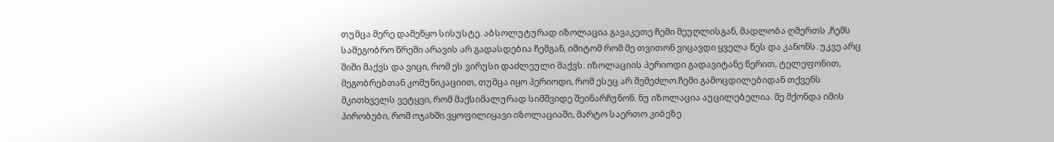თუმცა მერე დამეწყო სისუსტე. აბსოლუტურად იზოლაცია გავაკეთე ჩემი მეუღლისგან, მადლობა ღმერთს ,ჩემს სამეგობრო წრეში არავის არ გადასდებია ჩემგან, იმიტომ რომ მე თვითონ ვიცავდი ყველა წეს და კანონს. უკვე არც შიში მაქვს და ვიცი, რომ ეს ვირუსი დაძლეული მაქვს. იზოლაციის პერიოდი გადავიტანე წერით, ტელეფონით, მეგობრებთან კომუნიკაციით, თუმცა იყო პერიოდი, რომ ესეც არ შემეძლო.ჩემი გამოცდილებიდან თქვენს მკითხველს ვეტყვი, რომ მაქსიმალურად სიმშვიდე შეინარჩუნონ. ნუ იზოლაცია აუცილებელია. მე მქონდა იმის პირობები, რომ ოჯახში ვყოფილიყავი იზოლაციაში, მარტო საერთო კიბეზე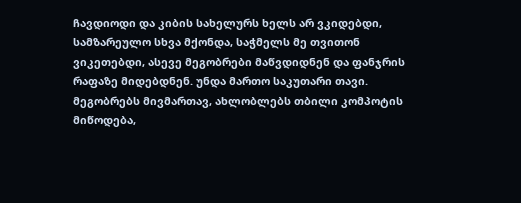ჩავდიოდი და კიბის სახელურს ხელს არ ვკიდებდი, სამზარეულო სხვა მქონდა, საჭმელს მე თვითონ ვიკეთებდი, ასევე მეგობრები მაწვდიდნენ და ფანჯრის რაფაზე მიდებდნენ. უნდა მართო საკუთარი თავი. მეგობრებს მივმართავ, ახლობლებს თბილი კომპოტის მიწოდება,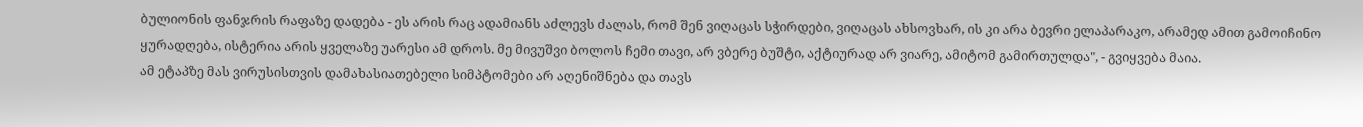ბულიონის ფანჯრის რაფაზე დადება - ეს არის რაც ადამიანს აძლევს ძალას, რომ შენ ვიღაცას სჭირდები, ვიღაცას ახსოვხარ, ის კი არა ბევრი ელაპარაკო, არამედ ამით გამოიჩინო ყურადღება, ისტერია არის ყველაზე უარესი ამ დროს. მე მივუშვი ბოლოს ჩემი თავი, არ ვბერე ბუშტი, აქტიურად არ ვიარე, ამიტომ გამირთულდა", - გვიყვება მაია.
ამ ეტაპზე მას ვირუსისთვის დამახასიათებელი სიმპტომები არ აღენიშნება და თავს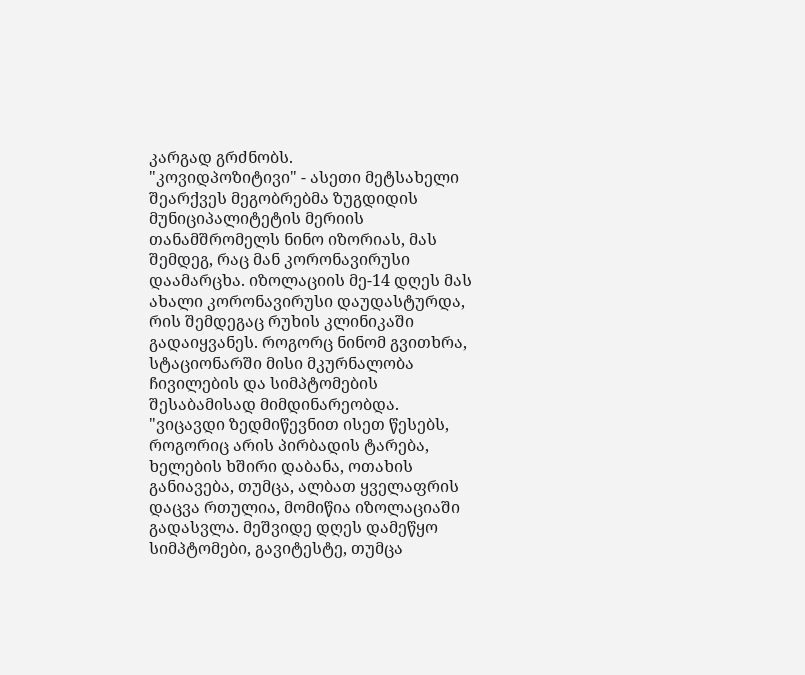კარგად გრძნობს.
"კოვიდპოზიტივი" - ასეთი მეტსახელი შეარქვეს მეგობრებმა ზუგდიდის მუნიციპალიტეტის მერიის თანამშრომელს ნინო იზორიას, მას შემდეგ, რაც მან კორონავირუსი დაამარცხა. იზოლაციის მე-14 დღეს მას ახალი კორონავირუსი დაუდასტურდა, რის შემდეგაც რუხის კლინიკაში გადაიყვანეს. როგორც ნინომ გვითხრა, სტაციონარში მისი მკურნალობა ჩივილების და სიმპტომების შესაბამისად მიმდინარეობდა.
"ვიცავდი ზედმიწევნით ისეთ წესებს, როგორიც არის პირბადის ტარება, ხელების ხშირი დაბანა, ოთახის განიავება, თუმცა, ალბათ ყველაფრის დაცვა რთულია, მომიწია იზოლაციაში გადასვლა. მეშვიდე დღეს დამეწყო სიმპტომები, გავიტესტე, თუმცა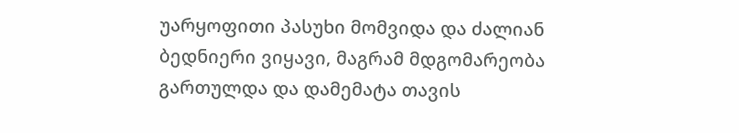უარყოფითი პასუხი მომვიდა და ძალიან ბედნიერი ვიყავი, მაგრამ მდგომარეობა გართულდა და დამემატა თავის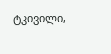ტკივილი,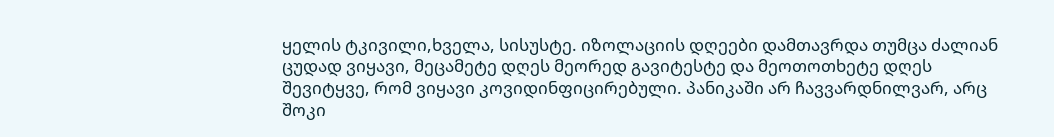ყელის ტკივილი,ხველა, სისუსტე. იზოლაციის დღეები დამთავრდა თუმცა ძალიან ცუდად ვიყავი, მეცამეტე დღეს მეორედ გავიტესტე და მეოთოთხეტე დღეს შევიტყვე, რომ ვიყავი კოვიდინფიცირებული. პანიკაში არ ჩავვარდნილვარ, არც შოკი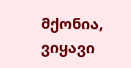მქონია, ვიყავი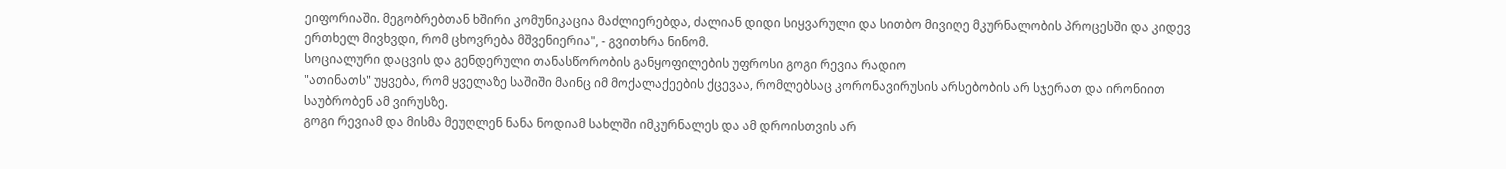ეიფორიაში. მეგობრებთან ხშირი კომუნიკაცია მაძლიერებდა, ძალიან დიდი სიყვარული და სითბო მივიღე მკურნალობის პროცესში და კიდევ ერთხელ მივხვდი, რომ ცხოვრება მშვენიერია", - გვითხრა ნინომ.
სოციალური დაცვის და გენდერული თანასწორობის განყოფილების უფროსი გოგი რევია რადიო
"ათინათს" უყვება, რომ ყველაზე საშიში მაინც იმ მოქალაქეების ქცევაა, რომლებსაც კორონავირუსის არსებობის არ სჯერათ და ირონიით საუბრობენ ამ ვირუსზე.
გოგი რევიამ და მისმა მეუღლენ ნანა ნოდიამ სახლში იმკურნალეს და ამ დროისთვის არ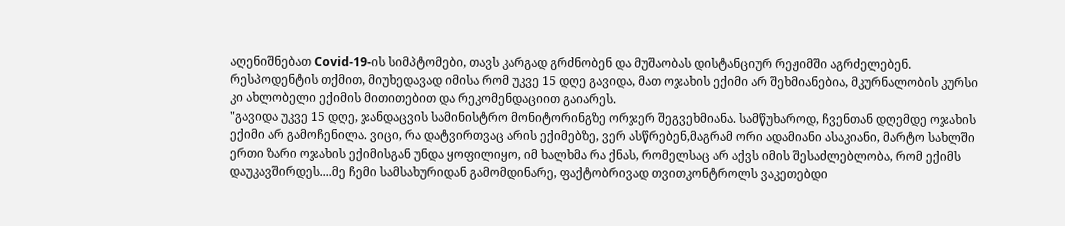აღენიშნებათ Covid-19-ის სიმპტომები, თავს კარგად გრძნობენ და მუშაობას დისტანციურ რეჟიმში აგრძელებენ. რესპოდენტის თქმით, მიუხედავად იმისა რომ უკვე 15 დღე გავიდა, მათ ოჯახის ექიმი არ შეხმიანებია, მკურნალობის კურსი კი ახლობელი ექიმის მითითებით და რეკომენდაციით გაიარეს.
"გავიდა უკვე 15 დღე, ჯანდაცვის სამინისტრო მონიტორინგზე ორჯერ შეგვეხმიანა. სამწუხაროდ, ჩვენთან დღემდე ოჯახის ექიმი არ გამოჩენილა. ვიცი, რა დატვირთვაც არის ექიმებზე, ვერ ასწრებენ,მაგრამ ორი ადამიანი ასაკიანი, მარტო სახლში ერთი ზარი ოჯახის ექიმისგან უნდა ყოფილიყო, იმ ხალხმა რა ქნას, რომელსაც არ აქვს იმის შესაძლებლობა, რომ ექიმს დაუკავშირდეს....მე ჩემი სამსახურიდან გამომდინარე, ფაქტობრივად თვითკონტროლს ვაკეთებდი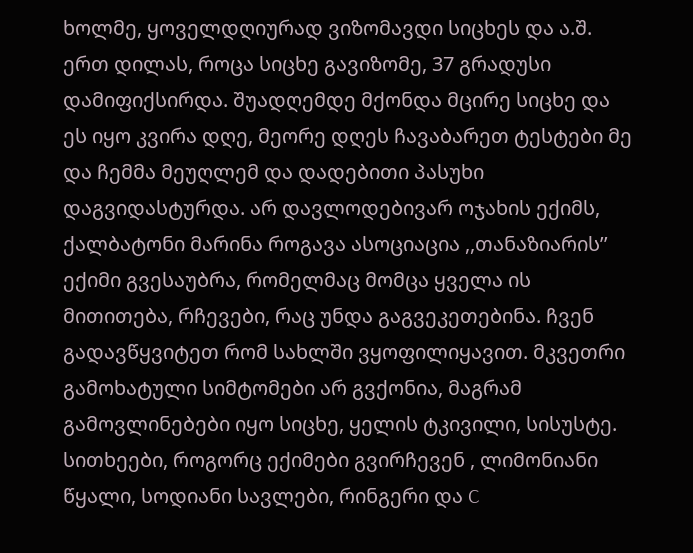ხოლმე, ყოველდღიურად ვიზომავდი სიცხეს და ა.შ. ერთ დილას, როცა სიცხე გავიზომე, 37 გრადუსი დამიფიქსირდა. შუადღემდე მქონდა მცირე სიცხე და ეს იყო კვირა დღე, მეორე დღეს ჩავაბარეთ ტესტები მე და ჩემმა მეუღლემ და დადებითი პასუხი დაგვიდასტურდა. არ დავლოდებივარ ოჯახის ექიმს, ქალბატონი მარინა როგავა ასოციაცია ,,თანაზიარის’’ ექიმი გვესაუბრა, რომელმაც მომცა ყველა ის მითითება, რჩევები, რაც უნდა გაგვეკეთებინა. ჩვენ გადავწყვიტეთ რომ სახლში ვყოფილიყავით. მკვეთრი გამოხატული სიმტომები არ გვქონია, მაგრამ გამოვლინებები იყო სიცხე, ყელის ტკივილი, სისუსტე. სითხეები, როგორც ექიმები გვირჩევენ , ლიმონიანი წყალი, სოდიანი სავლები, რინგერი და C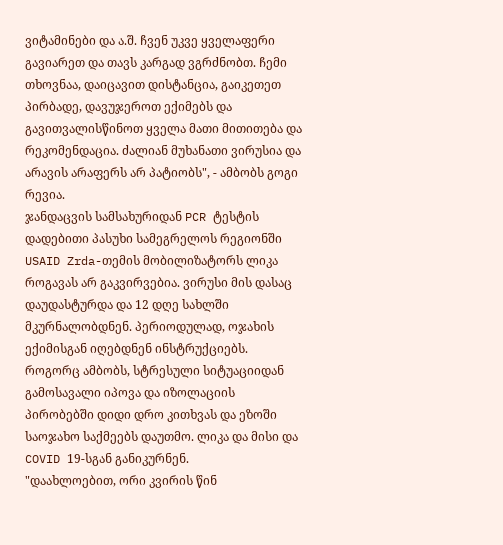ვიტამინები და ა.შ. ჩვენ უკვე ყველაფერი გავიარეთ და თავს კარგად ვგრძნობთ. ჩემი თხოვნაა, დაიცავით დისტანცია, გაიკეთეთ პირბადე, დავუჯეროთ ექიმებს და გავითვალისწინოთ ყველა მათი მითითება და რეკომენდაცია. ძალიან მუხანათი ვირუსია და არავის არაფერს არ პატიობს", - ამბობს გოგი რევია.
ჯანდაცვის სამსახურიდან PCR ტესტის დადებითი პასუხი სამეგრელოს რეგიონში USAID Zrda-თემის მობილიზატორს ლიკა როგავას არ გაკვირვებია. ვირუსი მის დასაც დაუდასტურდა და 12 დღე სახლში მკურნალობდნენ. პერიოდულად, ოჯახის ექიმისგან იღებდნენ ინსტრუქციებს. როგორც ამბობს, სტრესული სიტუაციიდან გამოსავალი იპოვა და იზოლაციის პირობებში დიდი დრო კითხვას და ეზოში საოჯახო საქმეებს დაუთმო. ლიკა და მისი და COVID 19-სგან განიკურნენ.
"დაახლოებით, ორი კვირის წინ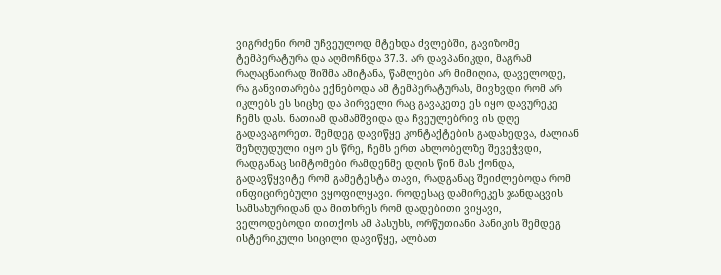ვიგრძენი რომ უჩვეულოდ მტეხდა ძვლებში, გავიზომე ტემპერატურა და აღმოჩნდა 37.3. არ დავპანიკდი, მაგრამ რაღაცნაირად შიშმა ამიტანა, წამლები არ მიმიღია, დაველოდე, რა განვითარება ექნებოდა ამ ტემპერატურას, მივხვდი რომ არ იკლებს ეს სიცხე და პირველი რაც გავაკეთე ეს იყო დავურეკე ჩემს დას. ნათიამ დამამშვიდა და ჩვეულებრივ ის დღე გადავაგორეთ. შემდეგ დავიწყე კონტაქტების გადახედვა, ძალიან შეზღუდული იყო ეს წრე, ჩემს ერთ ახლობელზე შევეჭვდი, რადგანაც სიმტომები რამდენმე დღის წინ მას ქონდა, გადავწყვიტე რომ გამეტესტა თავი, რადგანაც შეიძლებოდა რომ ინფიცირებული ვყოფილყავი. როდესაც დამირეკეს ჯანდაცვის სამსახურიდან და მითხრეს რომ დადებითი ვიყავი, ველოდებოდი თითქოს ამ პასუხს, ორწუთიანი პანიკის შემდეგ ისტერიკული სიცილი დავიწყე, ალბათ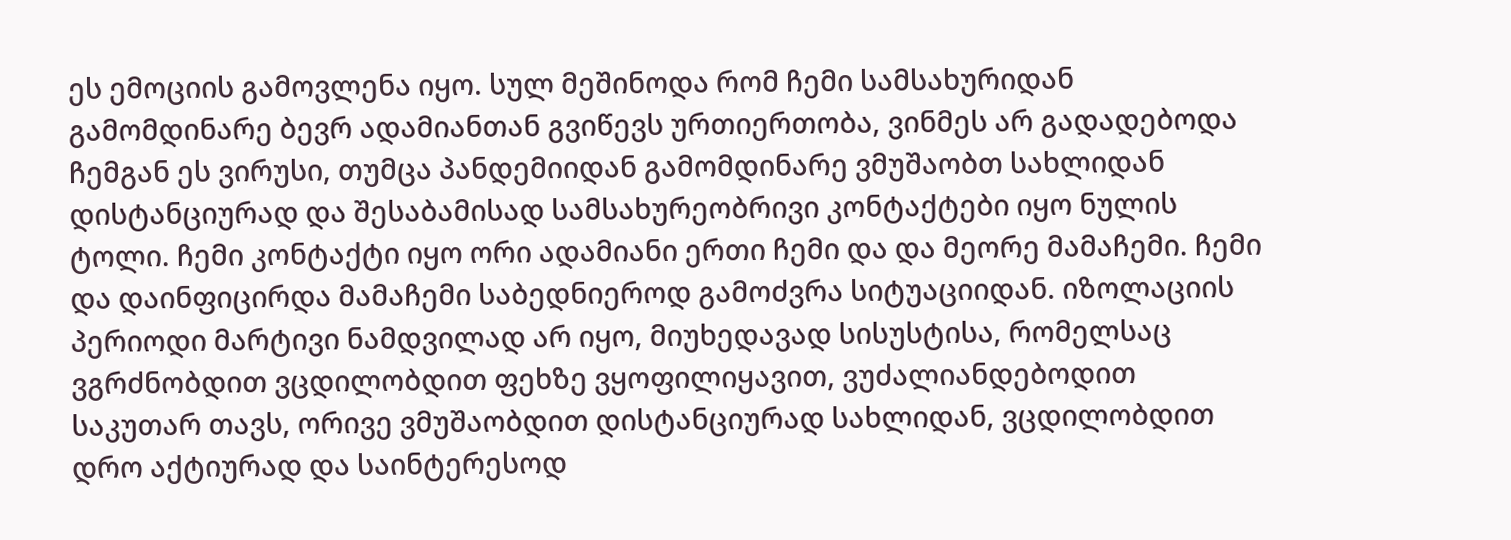ეს ემოციის გამოვლენა იყო. სულ მეშინოდა რომ ჩემი სამსახურიდან გამომდინარე ბევრ ადამიანთან გვიწევს ურთიერთობა, ვინმეს არ გადადებოდა ჩემგან ეს ვირუსი, თუმცა პანდემიიდან გამომდინარე ვმუშაობთ სახლიდან დისტანციურად და შესაბამისად სამსახურეობრივი კონტაქტები იყო ნულის ტოლი. ჩემი კონტაქტი იყო ორი ადამიანი ერთი ჩემი და და მეორე მამაჩემი. ჩემი და დაინფიცირდა მამაჩემი საბედნიეროდ გამოძვრა სიტუაციიდან. იზოლაციის პერიოდი მარტივი ნამდვილად არ იყო, მიუხედავად სისუსტისა, რომელსაც ვგრძნობდით ვცდილობდით ფეხზე ვყოფილიყავით, ვუძალიანდებოდით საკუთარ თავს, ორივე ვმუშაობდით დისტანციურად სახლიდან, ვცდილობდით დრო აქტიურად და საინტერესოდ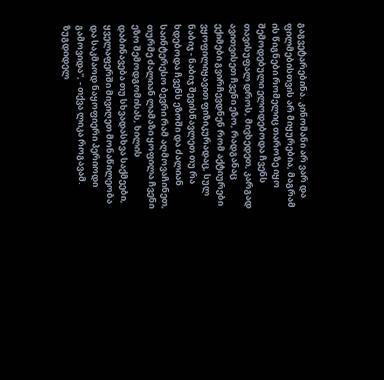გაგვეტარებინა. კინომანი არ ვარ და ფილმებისთვის არ მიყურებია, მაგრამ ის წიგნები რომელიც თაროზე იყო შემოდებული ელოდებოდა ჩვენს თავისუფალ დროს, მივხედეთ, კარგად ავითვისეთ ჩვენი ეზო, რადგანაც ექიმები გვირჩევდნენ რომ აქტიურები ვყოფილიყავით ფიზიკურადაც, სულ ნაბიჯ - ნაბიჯ შევისწავლეთ თუ რა ხდებოდა ჩვენს ეზოში და ძალიან საინტერესო ბევრი რამ აღმოვაჩინეთ, თურმე ძალიან ლამაზი ყოფილა ჩვენი ეზო შემოდგომისას, ხილის დაბინავება თუ სხვადასხვა საქმეები, ყველაფერში მივიღეთ მონაწილეობა და საკმაოდ ნაყოფიერი პერიოდი გამოვიდა", - თქვა ლიკა როგავამ.
ზუგდიდელ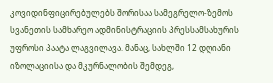კოვიდინფიცირებულებს შორისაა სამეგრელო-ზემოს სვანეთის სამხარეო ადმინისტრაციის პრესსამსახურის უფროსი პაატა ლაგვილავა. მანაც, სახლში 12 დღიანი იზოლაციისა და მკურნალობის შემდეგ,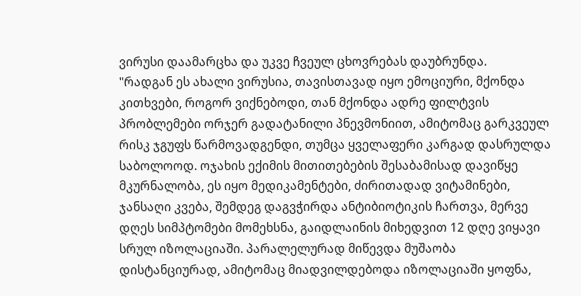ვირუსი დაამარცხა და უკვე ჩვეულ ცხოვრებას დაუბრუნდა.
"რადგან ეს ახალი ვირუსია, თავისთავად იყო ემოციური, მქონდა კითხვები, როგორ ვიქნებოდი, თან მქონდა ადრე ფილტვის პრობლემები ორჯერ გადატანილი პნევმონიით, ამიტომაც გარკვეულ რისკ ჯგუფს წარმოვადგენდი, თუმცა ყველაფერი კარგად დასრულდა საბოლოოდ. ოჯახის ექიმის მითითებების შესაბამისად დავიწყე მკურნალობა, ეს იყო მედიკამენტები, ძირითადად ვიტამინები, ჯანსაღი კვება, შემდეგ დაგვჭირდა ანტიბიოტიკის ჩართვა, მერვე დღეს სიმპტომები მომეხსნა, გაიდლაინის მიხედვით 12 დღე ვიყავი სრულ იზოლაციაში. პარალელურად მიწევდა მუშაობა დისტანციურად, ამიტომაც მიადვილდებოდა იზოლაციაში ყოფნა,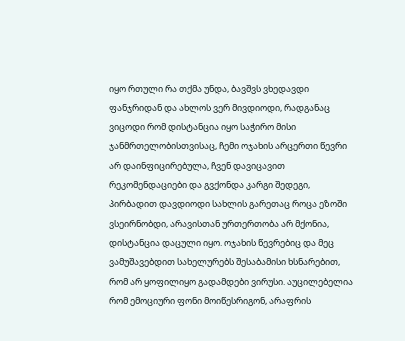იყო რთული რა თქმა უნდა, ბავშვს ვხედავდი ფანჯრიდან და ახლოს ვერ მივდიოდი, რადგანაც ვიცოდი რომ დისტანცია იყო საჭირო მისი ჯანმრთელობისთვისაც, ჩემი ოჯახის არცერთი წევრი არ დაინფიცირებულა, ჩვენ დავიცავით რეკომენდაციები და გვქონდა კარგი შედეგი, პირბადით დავდიოდი სახლის გარეთაც როცა ეზოში ვსეირნობდი, არავისთან ურთერთობა არ მქონია, დისტანცია დაცული იყო. ოჯახის წევრებიც და მეც ვამუშავებდით სახელურებს შესაბამისი ხსნარებით, რომ არ ყოფილიყო გადამდები ვირუსი. აუცილებელია რომ ემოციური ფონი მოიწესრიგონ, არაფრის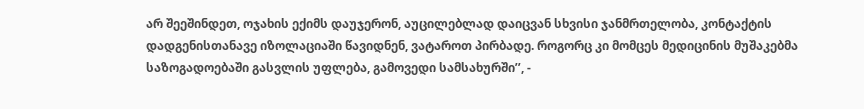არ შეეშინდეთ, ოჯახის ექიმს დაუჯერონ, აუცილებლად დაიცვან სხვისი ჯანმრთელობა, კონტაქტის დადგენისთანავე იზოლაციაში წავიდნენ, ვატაროთ პირბადე. როგორც კი მომცეს მედიცინის მუშაკებმა საზოგადოებაში გასვლის უფლება, გამოვედი სამსახურში’’, -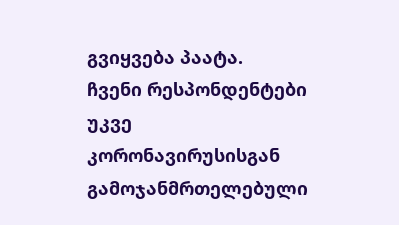გვიყვება პაატა.
ჩვენი რესპონდენტები უკვე კორონავირუსისგან გამოჯანმრთელებული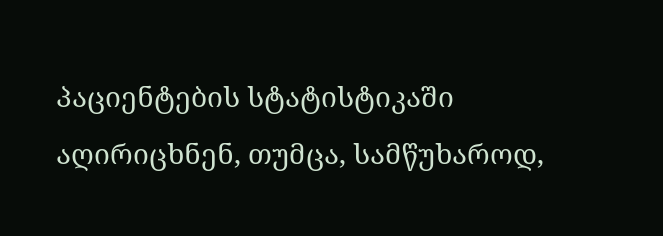პაციენტების სტატისტიკაში აღირიცხნენ, თუმცა, სამწუხაროდ,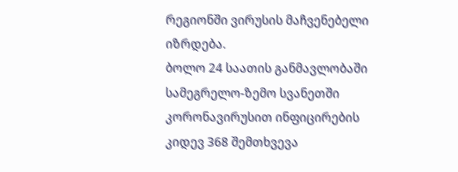რეგიონში ვირუსის მაჩვენებელი იზრდება.
ბოლო 24 საათის განმავლობაში სამეგრელო-ზემო სვანეთში კორონავირუსით ინფიცირების კიდევ 368 შემთხვევა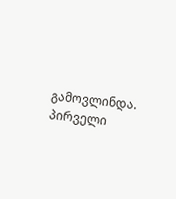გამოვლინდა. პირველი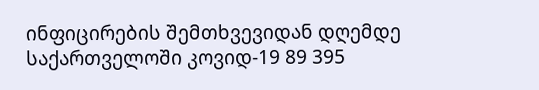ინფიცირების შემთხვევიდან დღემდე საქართველოში კოვიდ-19 89 395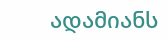ადამიანს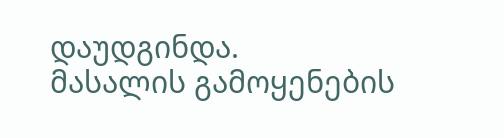დაუდგინდა.
მასალის გამოყენების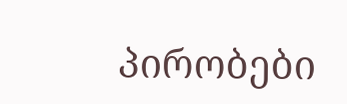პირობები